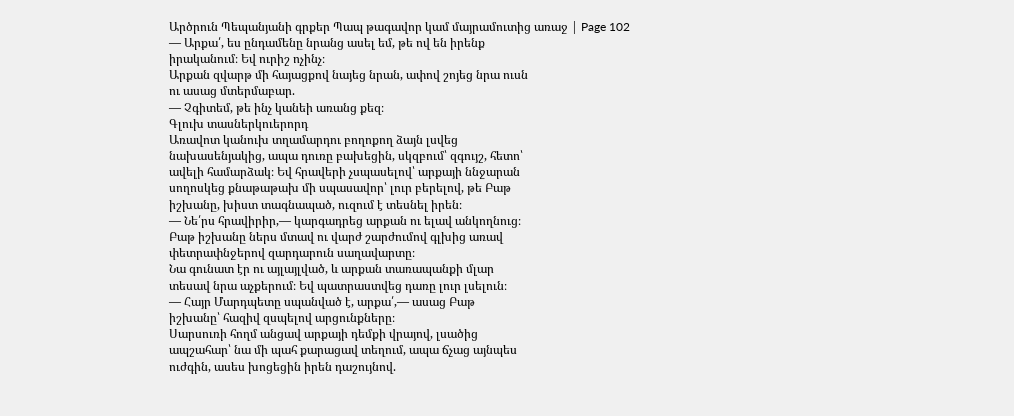Արծրուն Պեպանյանի գրքեր Պապ թագավոր կամ մայրամուտից առաջ | Page 102
— Արքա՛, ես ընդամենը նրանց ասել եմ, թե ով են իրենք
իրականում։ Եվ ուրիշ ոչինչ։
Արքան զվարթ մի հայացքով նայեց նրան, ափով շոյեց նրա ուսն
ու ասաց մտերմաբար.
— Չգիտեմ, թե ինչ կանեի առանց քեզ։
Գլուխ տասներկուերորդ
Առավոտ կանուխ տղամարդու բողոքող ձայն լսվեց
նախասենյակից, ապա դուռը բախեցին, սկզբում՝ զգույշ, հետո՝
ավելի համարձակ։ Եվ հրավերի չսպասելով՝ արքայի ննջարան
սողոսկեց քնաթաթախ մի սպասավոր՝ լուր բերելով, թե Բաթ
իշխանը, խիստ տագնապած, ուզում է տեսնել իրեն։
— Նե՛րս հրավիրիր,— կարգադրեց արքան ու ելավ անկողնուց։
Բաթ իշխանը ներս մտավ ու վարժ շարժումով գլխից առավ
փետրափնջերով զարդարուն սաղավարտը։
Նա գունատ էր ու այլայլված, և արքան տառապանքի մլար
տեսավ նրա աչքերում։ Եվ պատրաստվեց դառը լուր լսելուն։
— Հայր Մարդպետը սպանված է, արքա՛,— ասաց Բաթ
իշխանը՝ հազիվ զսպելով արցունքները։
Սարսուռի հողմ անցավ արքայի դեմքի վրայով, լսածից
ապշահար՝ նա մի պահ քարացավ տեղում, ապա ճչաց այնպես
ուժգին, ասես խոցեցին իրեն դաշույնով.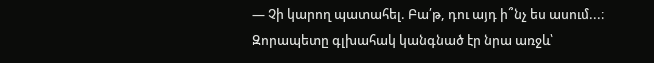— Չի կարող պատահել. Բա՛թ, դու այդ ի՞նչ ես ասում...։
Զորապետը գլխահակ կանգնած էր նրա առջև՝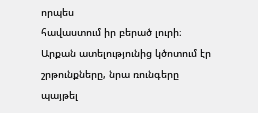որպես
հավաստում իր բերած լուրի։
Արքան ատելությունից կծոտում էր շրթունքները, նրա ռունգերը
պայթել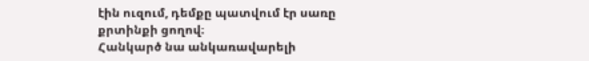էին ուզում, դեմքը պատվում էր սառը քրտինքի ցողով։
Հանկարծ նա անկառավարելի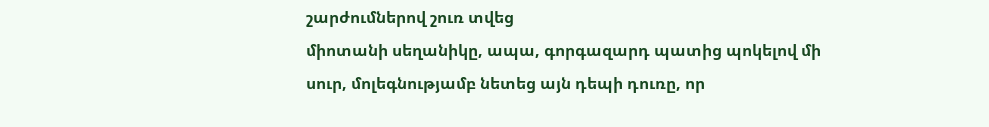շարժումներով շուռ տվեց
միոտանի սեղանիկը, ապա, գորգազարդ պատից պոկելով մի
սուր, մոլեգնությամբ նետեց այն դեպի դուռը, որ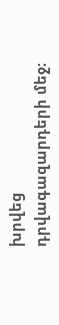խրվեց
դրվագազարդերի մեջ։